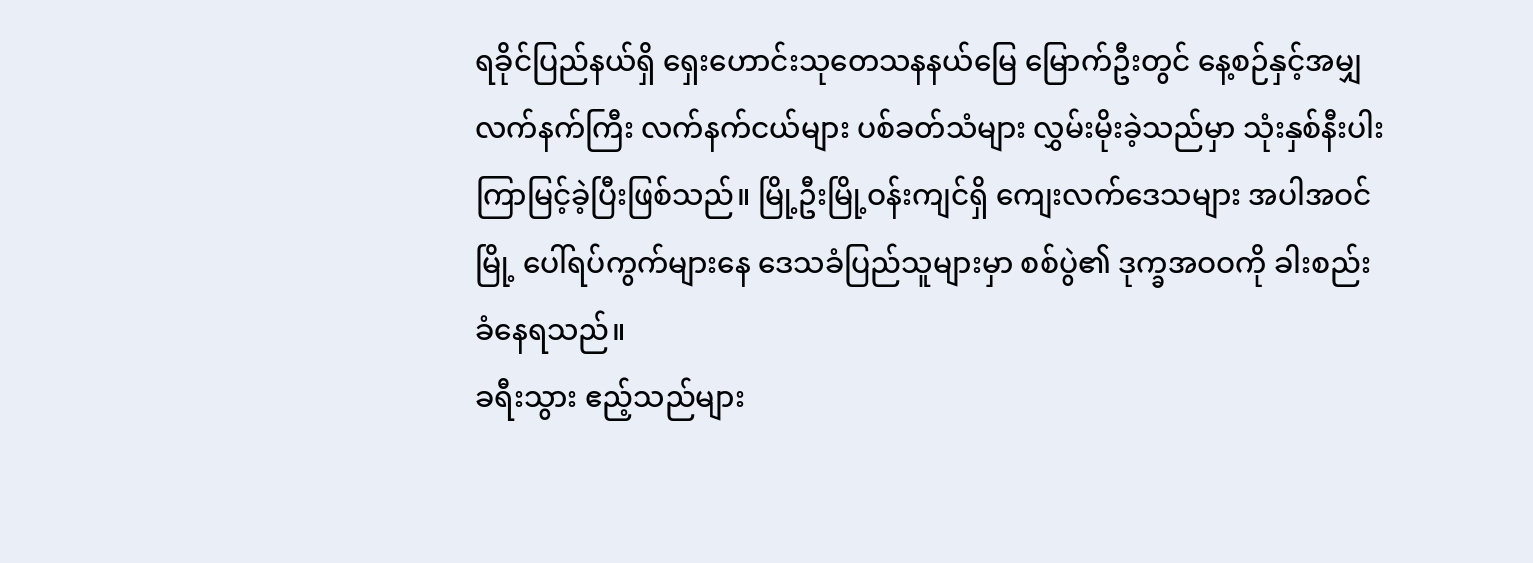ရခိုင်ပြည်နယ်ရှိ ရှေးဟောင်းသုတေသနနယ်မြေ မြောက်ဦးတွင် နေ့စဉ်နှင့်အမျှ လက်နက်ကြီး လက်နက်ငယ်များ ပစ်ခတ်သံများ လွှမ်းမိုးခဲ့သည်မှာ သုံးနှစ်နီးပါး ကြာမြင့်ခဲ့ပြီးဖြစ်သည်။ မြို့ဦးမြို့ဝန်းကျင်ရှိ ကျေးလက်ဒေသများ အပါအဝင် မြို့ ပေါ်ရပ်ကွက်များနေ ဒေသခံပြည်သူများမှာ စစ်ပွဲ၏ ဒုက္ခအဝဝကို ခါးစည်းခံနေရသည်။
ခရီးသွား ဧည့်သည်များ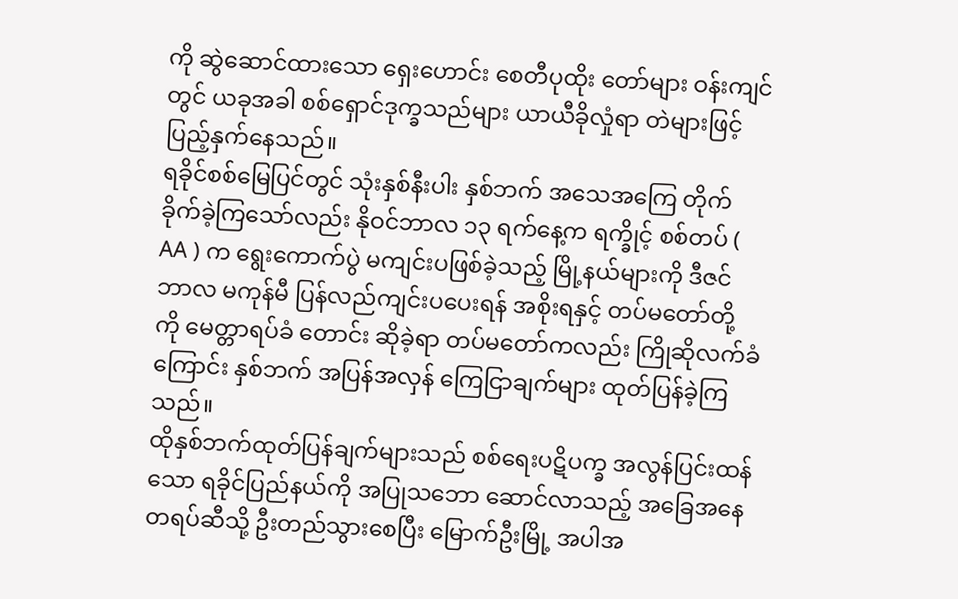ကို ဆွဲဆောင်ထားသော ရှေးဟောင်း စေတီပုထိုး တော်များ ဝန်းကျင်တွင် ယခုအခါ စစ်ရှောင်ဒုက္ခသည်များ ယာယီခိုလှုံရာ တဲများဖြင့် ပြည့်နှက်နေသည်။
ရခိုင်စစ်မြေပြင်တွင် သုံးနှစ်နီးပါး နှစ်ဘက် အသေအကြေ တိုက်ခိုက်ခဲ့ကြသော်လည်း နိုဝင်ဘာလ ၁၃ ရက်နေ့က ရက္ခိုင့် စစ်တပ် ( AA ) က ရွေးကောက်ပွဲ မကျင်းပဖြစ်ခဲ့သည့် မြို့နယ်များကို ဒီဇင်ဘာလ မကုန်မီ ပြန်လည်ကျင်းပပေးရန် အစိုးရနှင့် တပ်မတော်တို့ ကို မေတ္တာရပ်ခံ တောင်း ဆိုခဲ့ရာ တပ်မတော်ကလည်း ကြိုဆိုလက်ခံကြောင်း နှစ်ဘက် အပြန်အလှန် ကြေငြာချက်များ ထုတ်ပြန်ခဲ့ကြသည်။
ထိုနှစ်ဘက်ထုတ်ပြန်ချက်များသည် စစ်ရေးပဋိပက္ခ အလွန်ပြင်းထန်သော ရခိုင်ပြည်နယ်ကို အပြုသဘော ဆောင်လာသည့် အခြေအနေတရပ်ဆီသို့ ဦးတည်သွားစေပြီး မြောက်ဦးမြို့ အပါအ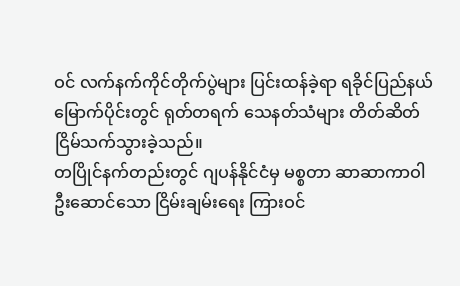ဝင် လက်နက်ကိုင်တိုက်ပွဲများ ပြင်းထန်ခဲ့ရာ ရခိုင်ပြည်နယ် မြောက်ပိုင်းတွင် ရုတ်တရက် သေနတ်သံများ တိတ်ဆိတ်ငြိမ်သက်သွားခဲ့သည်။
တပြိုင်နက်တည်းတွင် ဂျပန်နိုင်ငံမှ မစ္စတာ ဆာဆာကာဝါ ဦးဆောင်သော ငြိမ်းချမ်းရေး ကြားဝင်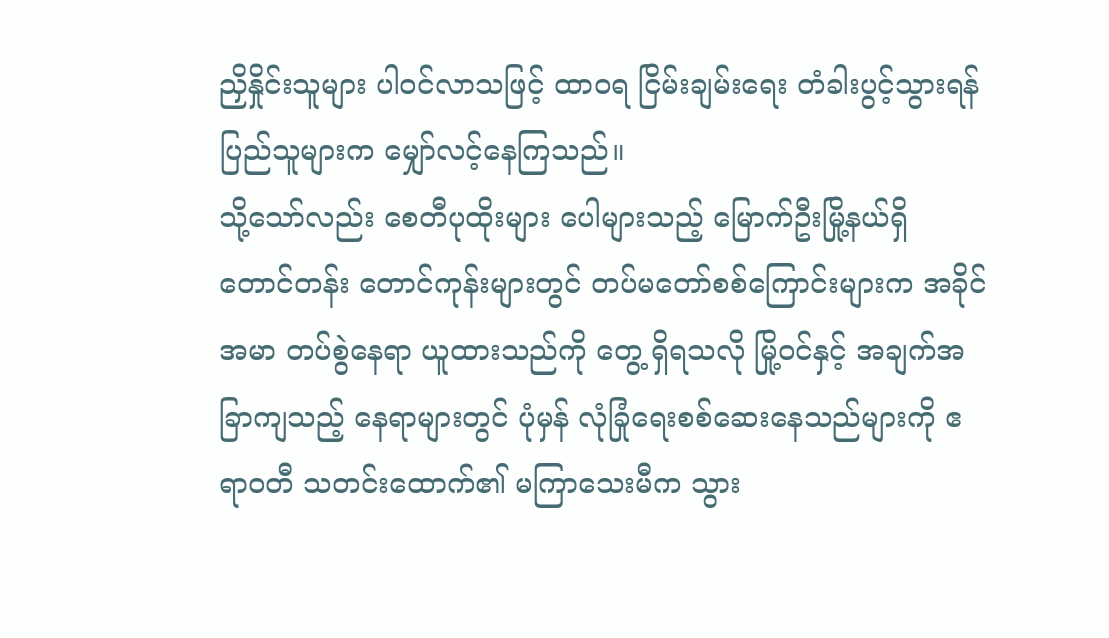ညှိနှိုင်းသူများ ပါဝင်လာသဖြင့် ထာဝရ ငြိမ်းချမ်းရေး တံခါးပွင့်သွားရန် ပြည်သူများက မျှော်လင့်နေကြသည်။
သို့သော်လည်း စေတီပုထိုးများ ပေါများသည့် မြောက်ဦးမြို့နယ်ရှိ တောင်တန်း တောင်ကုန်းများတွင် တပ်မတော်စစ်ကြောင်းများက အခိုင်အမာ တပ်စွဲနေရာ ယူထားသည်ကို တွေ့ ရှိရသလို မြို့ဝင်နှင့် အချက်အခြာကျသည့် နေရာများတွင် ပုံမှန် လုံခြုံရေးစစ်ဆေးနေသည်များကို ဧရာဝတီ သတင်းထောက်၏ မကြာသေးမီက သွား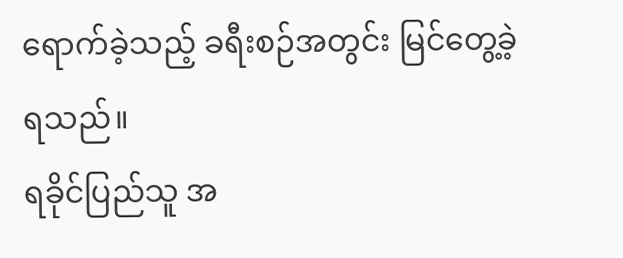ရောက်ခဲ့သည့် ခရီးစဉ်အတွင်း မြင်တွေ့ခဲ့ရသည်။
ရခိုင်ပြည်သူ အ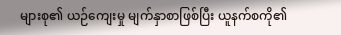များစု၏ ယဉ်ကျေးမှု မျက်နှာစာဖြစ်ပြီး ယူနက်စကို၏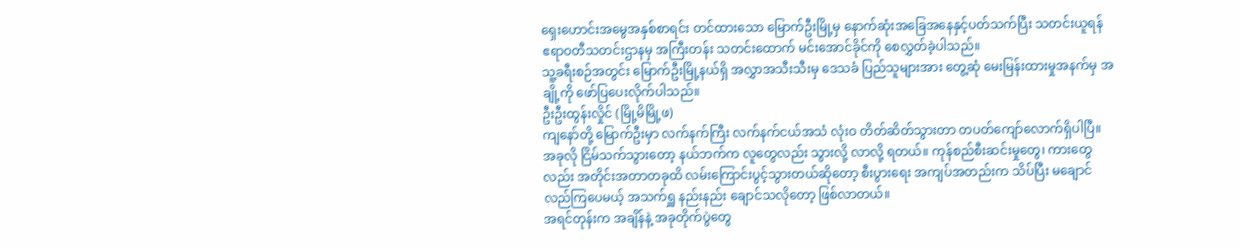ရှေးဟောင်းအမွေအနှစ်စာရင်း တင်ထားသော မြောက်ဦးမြို့မှ နောက်ဆုံးအခြေအနေနှင့်ပတ်သက်ပြီး သတင်းယူရန် ဧရာဝတီသတင်းဌာနမှ အကြီးတန်း သတင်းထောက် မင်းအောင်ခိုင်ကို စေလွှတ်ခဲ့ပါသည်။
သူ့ခရီးစဉ်အတွင်း မြောက်ဦးမြို့နယ်ရှိ အလွှာအသီးသီးမှ ဒေသခံ ပြည်သူများအား တွေ့ဆုံ မေးမြန်းထားမှုအနက်မှ အချို့ကို ဖော်ပြပေးလိုက်ပါသည်။
ဦးဦးထွန်းလှိုင် (မြို့မိမြို့ဖ)
ကျနော်တို့ မြောက်ဦးမှာ လက်နက်ကြီး လက်နက်ငယ်အသံ လုံးဝ တိတ်ဆိတ်သွားတာ တပတ်ကျော်လောက်ရှိပါပြီ။ အခုလို ငြိမ်သက်သွားတော့ နယ်ဘက်က လူတွေလည်း သွားလို့ လာလို့ ရတယ်။ ကုန်စည်စီးဆင်းမှုတွေ၊ ကားတွေလည်း အတိုင်းအတာတခုထိ လမ်းကြောင်းပွင့်သွားတယ်ဆိုတော့ စီးပွားရေး အကျပ်အတည်းက သိပ်ပြီး မချောင်လည်ကြပေမယ့် အသက်ရှူ နည်းနည်း ချောင်သလိုတော့ ဖြစ်လာတယ်။
အရင်တုန်းက အချိန်နဲ့ အခုတိုက်ပွဲတွေ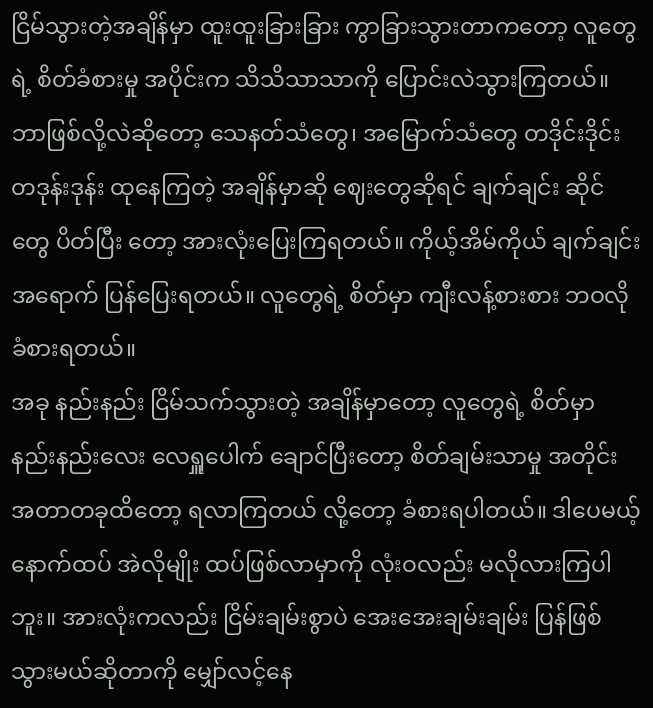ငြိမ်သွားတဲ့အချိန်မှာ ထူးထူးခြားခြား ကွာခြားသွားတာကတော့ လူတွေရဲ့ စိတ်ခံစားမှု အပိုင်းက သိသိသာသာကို ပြောင်းလဲသွားကြတယ်။ ဘာဖြစ်လို့လဲဆိုတော့ သေနတ်သံတွေ၊ အမြောက်သံတွေ တဒိုင်းဒိုင်း တဒုန်းဒုန်း ထုနေကြတဲ့ အချိန်မှာဆို ဈေးတွေဆိုရင် ချက်ချင်း ဆိုင်တွေ ပိတ်ပြီး တော့ အားလုံးပြေးကြရတယ်။ ကိုယ့်အိမ်ကိုယ် ချက်ချင်း အရောက် ပြန်ပြေးရတယ်။ လူတွေရဲ့ စိတ်မှာ ကျီးလန့်စားစား ဘဝလို ခံစားရတယ်။
အခု နည်းနည်း ငြိမ်သက်သွားတဲ့ အချိန်မှာတော့ လူတွေရဲ့ စိတ်မှာ နည်းနည်းလေး လေရှူပေါက် ချောင်ပြီးတော့ စိတ်ချမ်းသာမှု အတိုင်းအတာတခုထိတော့ ရလာကြတယ် လို့တော့ ခံစားရပါတယ်။ ဒါပေမယ့် နောက်ထပ် အဲလိုမျိုး ထပ်ဖြစ်လာမှာကို လုံးဝလည်း မလိုလားကြပါဘူး။ အားလုံးကလည်း ငြိမ်းချမ်းစွာပဲ အေးအေးချမ်းချမ်း ပြန်ဖြစ်သွားမယ်ဆိုတာကို မျှော်လင့်နေ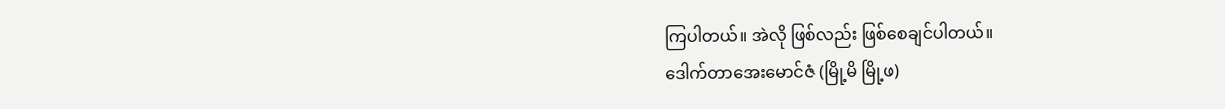ကြပါတယ်။ အဲလို ဖြစ်လည်း ဖြစ်စေချင်ပါတယ်။
ဒေါက်တာအေးမောင်ဇံ (မြို့မိ မြို့ဖ)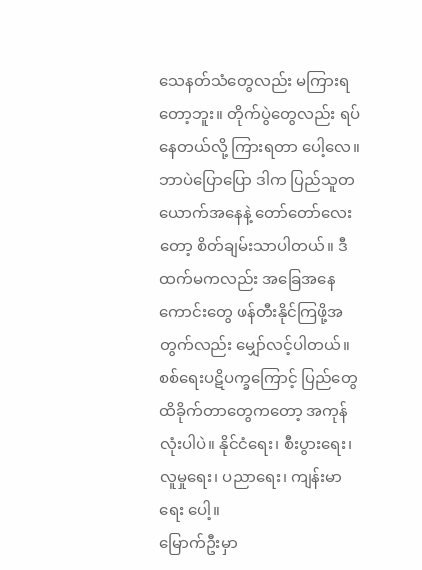သေနတ်သံတွေလည်း မကြားရတော့ဘူး။ တိုက်ပွဲတွေလည်း ရပ်နေတယ်လို့ ကြားရတာ ပေါ့လေ။ ဘာပဲပြောပြော ဒါက ပြည်သူတယောက်အနေနဲ့ တော်တော်လေးတော့ စိတ်ချမ်းသာပါတယ်။ ဒီထက်မကလည်း အခြေအနေ ကောင်းတွေ ဖန်တီးနိုင်ကြဖို့အတွက်လည်း မျှော်လင့်ပါတယ်။ စစ်ရေးပဋိပက္ခကြောင့် ပြည်တွေ ထိခိုက်တာတွေကတော့ အကုန်လုံးပါပဲ။ နိုင်ငံရေး၊ စီးပွားရေး၊ လူမှုရေး၊ ပညာရေး၊ ကျန်းမာရေး ပေါ့။
မြောက်ဦးမှာ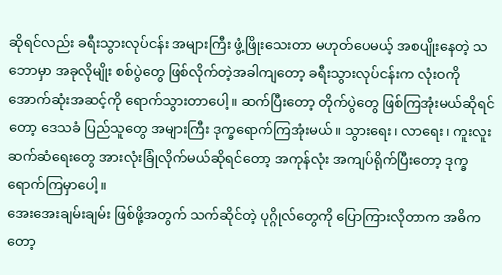ဆိုရင်လည်း ခရီးသွားလုပ်ငန်း အများကြီး ဖွံ့ဖြိုးသေးတာ မဟုတ်ပေမယ့် အစပျိုးနေတဲ့ သဘောမှာ အခုလိုမျိုး စစ်ပွဲတွေ ဖြစ်လိုက်တဲ့အခါကျတော့ ခရီးသွားလုပ်ငန်းက လုံးဝကို အောက်ဆုံးအဆင့်ကို ရောက်သွားတာပေါ့။ ဆက်ပြီးတော့ တိုက်ပွဲတွေ ဖြစ်ကြအုံးမယ်ဆိုရင်တော့ ဒေသခံ ပြည်သူတွေ အများကြီး ဒုက္ခရောက်ကြအုံးမယ်။ သွားရေး၊ လာရေး၊ ကူးလူးဆက်ဆံရေးတွေ အားလုံးခြုံလိုက်မယ်ဆိုရင်တော့ အကုန်လုံး အကျပ်ရိုက်ပြီးတော့ ဒုက္ခရောက်ကြမှာပေါ့။
အေးအေးချမ်းချမ်း ဖြစ်ဖို့အတွက် သက်ဆိုင်တဲ့ ပုဂ္ဂိုလ်တွေကို ပြောကြားလိုတာက အဓိကတော့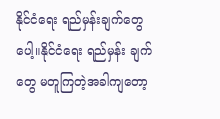နိုင်ငံရေး ရည်မှန်းချက်တွေပေါ့။နိုင်ငံရေး ရည်မှန်း ချက်တွေ မတူကြတဲ့အခါကျတော့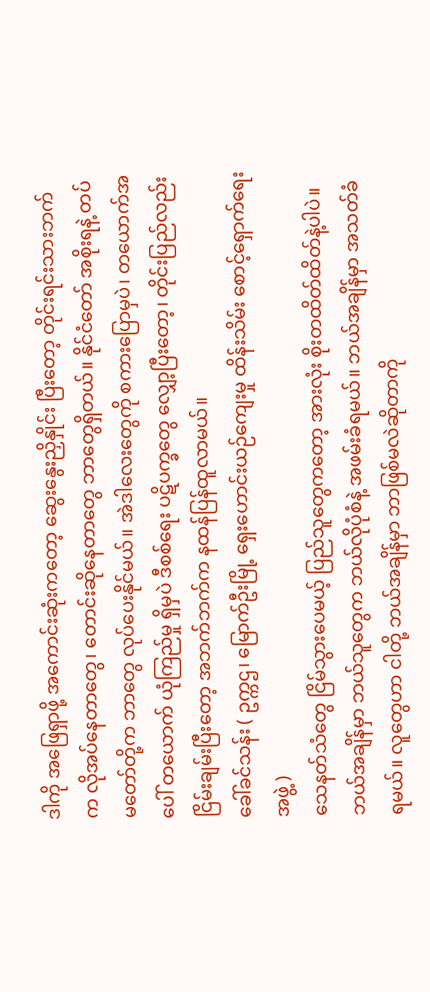ဒါကို အဖြေရှာဖို့ အကောင်းဆုံးကတော့ ဆွေးနွေးညှိနှိုင်း ပြီးတော့ တိုင်းရင်းသားဘက်က လိုအပ်နေတာတွေ၊ တောင်းဆိုနေတာတွေ ဘာတွေရှိတယ်။ နိုင်ငံတော် အစိုးရနဲ့ တပ်မတော်တို့က ဘာတွေ လုပ်ပေးနိုင်မယ်။ အဲဒါလေးတွေကို စကားပြောမှပဲ၊ တယောက်အပေါ် တယောက် ယုံကြည်မှု ရှိမှပဲ ဒီစစ်ရေး ပဋိပက္ခတွေ လျှော့ပြီးတော့၊ တိုင်းပြည်လည်း ငြိမ်းချမ်းပြီးတော့ အဘက်ဘက်က နထန်ပြန်ထူလာမယ်။
ခေါ်ခင်သန်း ( ဥက္ကဌ၊ မြောက်ဦးမြို့ ရှေးဟောင်းယဉ်ကျေးမှု ထိန်းသိမ်း စောင့်ရှောက်ရေးအဖွဲ့ )
သေနတ်သံတွေ ငြိမ်သွားပေမယ့် ပြည်သူတွေကတော့ အားလုံး စိုးတထိတ်ထိတ်နဲ့ပါပဲ။ ဘယ်အချိန်မှာ ဘယ်သူတွေက ဘယ်လိုပုံစံနဲ့ အဖမ်းခံရမယ်။ ဘယ်အချိန်မှာ အသတ်ခံရမယ်။ လူတွေဟာ ငါတို့ ဘယ်အချိန်မှာ ဘာဖြစ်မလဲဆိုတာကို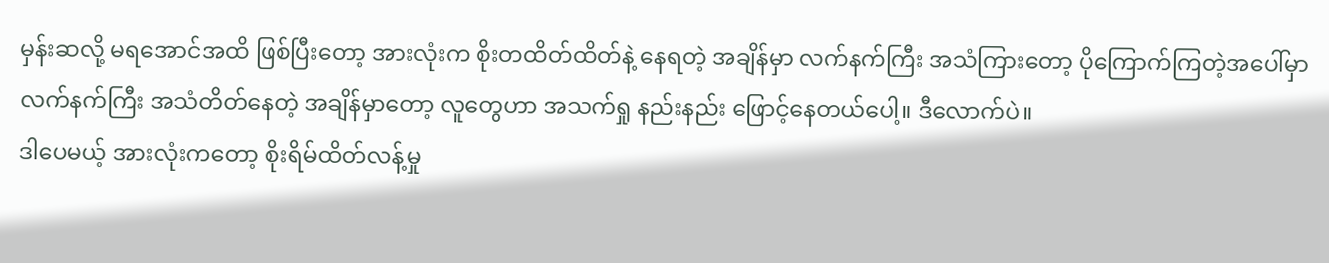မှန်းဆလို့ မရအောင်အထိ ဖြစ်ပြီးတော့ အားလုံးက စိုးတထိတ်ထိတ်နဲ့ နေရတဲ့ အချိန်မှာ လက်နက်ကြီး အသံကြားတော့ ပိုကြောက်ကြတဲ့အပေါ်မှာ လက်နက်ကြီး အသံတိတ်နေတဲ့ အချိန်မှာတော့ လူတွေဟာ အသက်ရှု နည်းနည်း ဖြောင့်နေတယ်ပေါ့။ ဒီလောက်ပဲ။
ဒါပေမယ့် အားလုံးကတော့ စိုးရိမ်ထိတ်လန့်မှု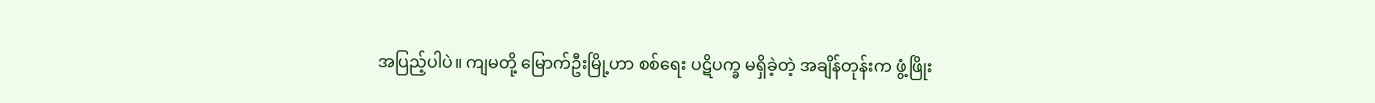အပြည့်ပါပဲ။ ကျမတို့ မြောက်ဦးမြို့ဟာ စစ်ရေး ပဋိပက္ခ မရှိခဲ့တဲ့ အချိန်တုန်းက ဖွံ့ဖြိုး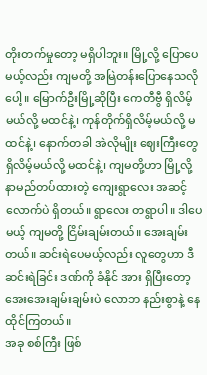တိုးတက်မှုတော့ မရှိပါဘူး။ မြို့လို့ ပြောပေမယ့်လည်း ကျမတို့ အမြဲတန်းပြောနေသလိုပေါ့။ မြောက်ဦးမြို့ဆိုပြီး ကေတီဗွီ ရှိလိမ့်မယ်လို့ မထင်နဲ့၊ ကုန်တိုက်ရှိလိမ့်မယ်လို့ မထင်နဲ့၊ နောက်တခါ အဲလိုမျိုး ဈေးကြီးတွေ ရှိလိမ့်မယ်လို့ မထင်နဲ့၊ ကျမတို့ဟာ မြို့လို့ နာမည်တပ်ထားတဲ့ ကျေးရွာလေး အဆင့်လောက်ပဲ ရှိတယ်။ ရွာလေး တရွာပါ။ ဒါပေမယ့် ကျမတို့ ငြိမ်းချမ်းတယ်။ အေးချမ်းတယ်။ ဆင်းရဲပေမယ့်လည်း လူတွေဟာ ဒီဆင်းရဲခြင်း ဒဏ်ကို ခံနိုင် အား ရှိပြီးတော့ အေးအေးချမ်းချမ်းပဲ လောဘ နည်းစွာနဲ့ နေထိုင်ကြတယ်။
အခု စစ်ကြီး ဖြစ်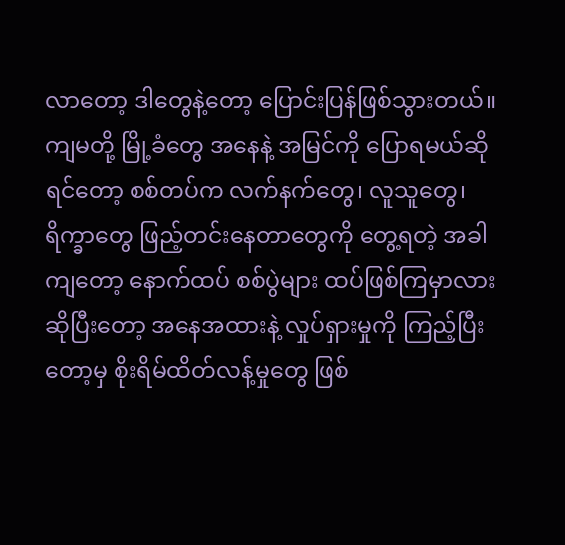လာတော့ ဒါတွေနဲ့တော့ ပြောင်းပြန်ဖြစ်သွားတယ်။ ကျမတို့ မြို့ခံတွေ အနေနဲ့ အမြင်ကို ပြောရမယ်ဆိုရင်တော့ စစ်တပ်က လက်နက်တွေ၊ လူသူတွေ၊ ရိက္ခာတွေ ဖြည့်တင်းနေတာတွေကို တွေ့ရတဲ့ အခါကျတော့ နောက်ထပ် စစ်ပွဲများ ထပ်ဖြစ်ကြမှာလားဆိုပြီးတော့ အနေအထားနဲ့ လှုပ်ရှားမှုကို ကြည့်ပြီးတော့မှ စိုးရိမ်ထိတ်လန့်မှုတွေ ဖြစ်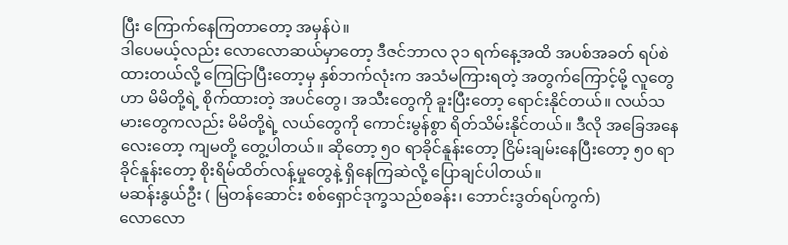ပြီး ကြောက်နေကြတာတော့ အမှန်ပဲ။
ဒါပေမယ့်လည်း လောလောဆယ်မှာတော့ ဒီဇင်ဘာလ ၃၁ ရက်နေ့အထိ အပစ်အခတ် ရပ်စဲထားတယ်လို့ ကြေငြာပြီးတော့မှ နှစ်ဘက်လုံးက အသံမကြားရတဲ့ အတွက်ကြောင့်မို့ လူတွေဟာ မိမိတို့ရဲ့ စိုက်ထားတဲ့ အပင်တွေ၊ အသီးတွေကို ခူးပြီးတော့ ရောင်းနိုင်တယ်။ လယ်သမားတွေကလည်း မိမိတို့ရဲ့ လယ်တွေကို ကောင်းမွန်စွာ ရိတ်သိမ်းနိုင်တယ်။ ဒီလို အခြေအနေလေးတော့ ကျမတို့ တွေ့ပါတယ်။ ဆိုတော့ ၅၀ ရာခိုင်နူန်းတော့ ငြိမ်းချမ်းနေပြီးတော့ ၅၀ ရာခိုင်နူန်းတော့ စိုးရိမ်ထိတ်လန့်မှုတွေနဲ့ ရှိနေကြဆဲလို့ ပြောချင်ပါတယ်။
မဆန်းနွယ်ဦး ( မြတန်ဆောင်း စစ်ရှောင်ဒုက္ခသည်စခန်း၊ ဘောင်းဒွတ်ရပ်ကွက်)
လောလော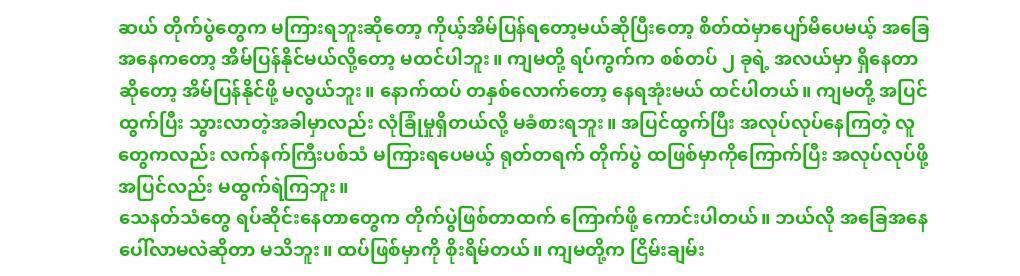ဆယ် တိုက်ပွဲတွေက မကြားရဘူးဆိုတော့ ကိုယ့်အိမ်ပြန်ရတော့မယ်ဆိုပြီးတော့ စိတ်ထဲမှာပျော်မိပေမယ့် အခြေအနေကတော့ အိမ်ပြန်နိုင်မယ်လို့တော့ မထင်ပါဘူး။ ကျမတို့ ရပ်ကွက်က စစ်တပ် ၂ ခုရဲ့ အလယ်မှာ ရှိနေတာဆိုတော့ အိမ်ပြန်နိုင်ဖို့ မလွယ်ဘူး။ နောက်ထပ် တနှစ်လောက်တော့ နေရအုံးမယ် ထင်ပါတယ်။ ကျမတို့ အပြင်ထွက်ပြီး သွားလာတဲ့အခါမှာလည်း လုံခြုံမှုရှိတယ်လို့ မခံစားရဘူး။ အပြင်ထွက်ပြီး အလုပ်လုပ်နေကြတဲ့ လူတွေကလည်း လက်နက်ကြီးပစ်သံ မကြားရပေမယ့် ရုတ်တရက် တိုက်ပွဲ ထဖြစ်မှာကိုကြောက်ပြီး အလုပ်လုပ်ဖို့ အပြင်လည်း မထွက်ရဲကြဘူး။
သေနတ်သံတွေ ရပ်ဆိုင်းနေတာတွေက တိုက်ပွဲဖြစ်တာထက် ကြောက်ဖို့ ကောင်းပါတယ်။ ဘယ်လို အခြေအနေ ပေါ်လာမလဲဆိုတာ မသိဘူး။ ထပ်ဖြစ်မှာကို စိုးရိမ်တယ်။ ကျမတို့က ငြိမ်းချမ်း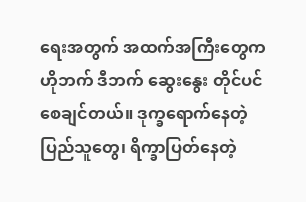ရေးအတွက် အထက်အကြီးတွေက ဟိုဘက် ဒီဘက် ဆွေးနွေး တိုင်ပင်စေချင်တယ်။ ဒုက္ခရောက်နေတဲ့ ပြည်သူတွေ၊ ရိက္ခာပြတ်နေတဲ့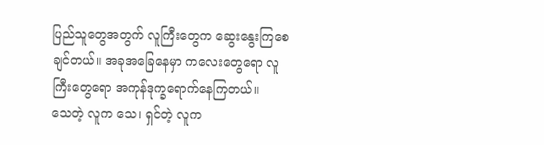ပြည်သူတွေအတွက် လူကြီးတွေက ဆွေးနွေးကြစေချင်တယ်။ အခုအခြေနေမှာ ကလေးတွေရော လူကြီးတွေရော အကုန်ဒုက္ခရောက်နေကြတယ်။
သေတဲ့ လူက သေ၊ ရှင်တဲ့ လူက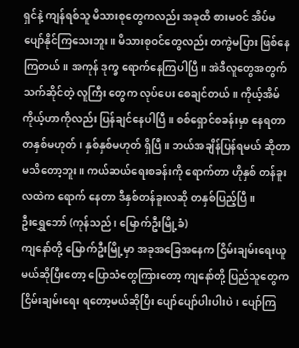ရှင်နဲ့ ကျန်ရစ်သူ မိသားစုတွေကလည်း အခုထိ စားမဝင် အိပ်မ ပျော်နိုင်ကြသေးဘူး။ မိသားစုဝင်တွေလည်း တကွဲမပြား ဖြစ်နေကြတယ်။ အကုန် ဒုက္ခ ရောက်နေကြပါပြီ။ အဲဒီလူတွေအတွက် သက်ဆိုင်တဲ့ လူကြီး တွေက လုပ်ပေး စေချင်တယ်။ ကိုယ့်အိမ်ကိုယ့်ဟာကိုလည်း ပြန်ချင်နေပါပြီ။ စစ်ရှောင်စခန်းမှာ နေရတာ တနှစ်မဟုတ်၊ နှစ်နှစ်မဟုတ် ရှိပြီ။ ဘယ်အချိန်ပြန်ရမယ် ဆိုတာ မသိတော့ဘူး။ ကယ်ဆယ်ရေးစခန်းကို ရောက်တာ ဟိုနှစ် တန်ခူးလထဲက ရောက် နေတာ ဒီနှစ်တန်ခူးလဆို တနှစ်ပြည့်ပြီ ။
ဦးရွှေဘော် (ကုန်သည်၊ မြောက်ဦးမြို့ခံ)
ကျနော်တို့ မြောက်ဦးမြို့မှာ အခုအခြေအနေက ငြိမ်းချမ်းရေးယူမယ်ဆိုပြီးတော့ ပြောသံတွေကြားတော့ ကျနော်တို့ ပြည်သူတွေက ငြိမ်းချမ်းရေး ရတော့မယ်ဆိုပြီး ပျော်ပျော်ပါးပါးပဲ၊ ပျော်ကြ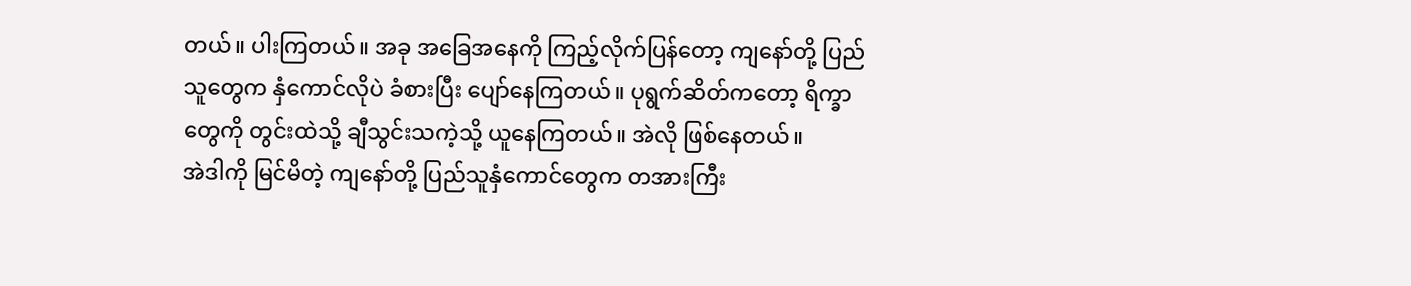တယ်။ ပါးကြတယ်။ အခု အခြေအနေကို ကြည့်လိုက်ပြန်တော့ ကျနော်တို့ ပြည်သူတွေက နှံကောင်လိုပဲ ခံစားပြီး ပျော်နေကြတယ်။ ပုရွက်ဆိတ်ကတော့ ရိက္ခာတွေကို တွင်းထဲသို့ ချီသွင်းသကဲ့သို့ ယူနေကြတယ်။ အဲလို ဖြစ်နေတယ်။
အဲဒါကို မြင်မိတဲ့ ကျနော်တို့ ပြည်သူနှံကောင်တွေက တအားကြီး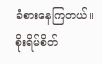ခံစားနေကြတယ်။ စိုးရိမ်စိတ်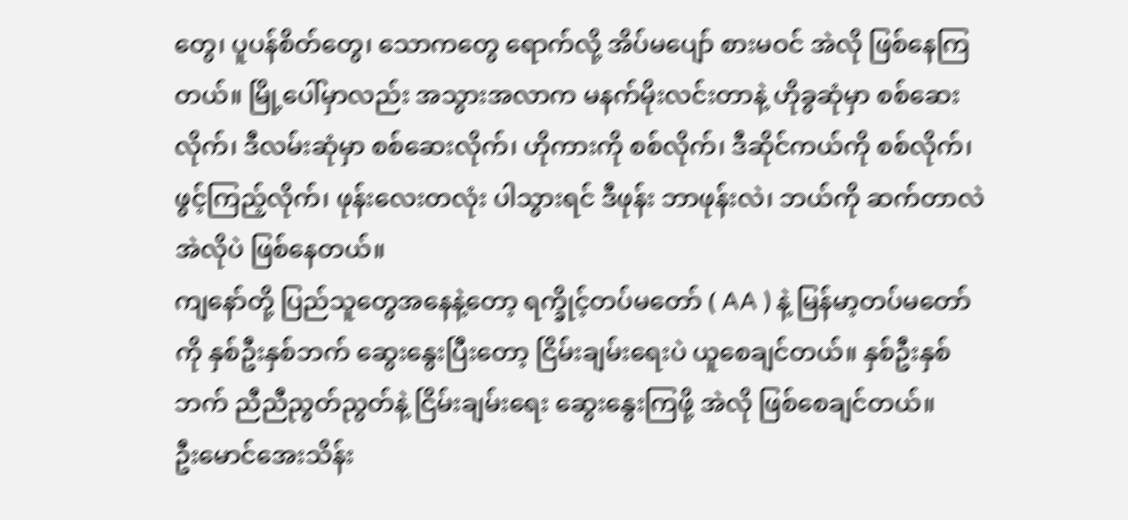တွေ၊ ပူပန်စိတ်တွေ၊ သောကတွေ ရောက်လို့ အိပ်မပျော် စားမဝင် အဲလို ဖြစ်နေကြတယ်။ မြို့ပေါ်မှာလည်း အသွားအလာက မနက်မိုးလင်းတာနဲ့ ဟိုခွဆုံမှာ စစ်ဆေးလိုက်၊ ဒီလမ်းဆုံမှာ စစ်ဆေးလိုက်၊ ဟိုကားကို စစ်လိုက်၊ ဒီဆိုင်ကယ်ကို စစ်လိုက်၊ ဖွင့်ကြည့်လိုက်၊ ဖုန်းလေးတလုံး ပါသွားရင် ဒီဖုန်း ဘာဖုန်းလဲ၊ ဘယ်ကို ဆက်တာလဲ အဲလိုပဲ ဖြစ်နေတယ်။
ကျနော်တို့ ပြည်သူတွေအနေနဲ့တော့ ရက္ခိုင့်တပ်မတော် ( AA ) နဲ့ မြန်မာ့တပ်မတော်ကို နှစ်ဦးနှစ်ဘက် ဆွေးနွေးပြီးတော့ ငြိမ်းချမ်းရေးပဲ ယူစေချင်တယ်။ နှစ်ဦးနှစ်ဘက် ညီညီညွတ်ညွတ်နဲ့ ငြိမ်းချမ်းရေး ဆွေးနွေးကြဖို့ အဲလို ဖြစ်စေချင်တယ်။
ဦးမောင်အေးသိန်း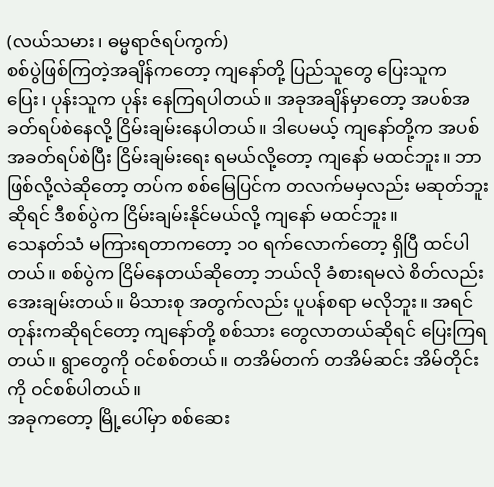(လယ်သမား၊ ဓမ္မရာဇ်ရပ်ကွက်)
စစ်ပွဲဖြစ်ကြတဲ့အချိန်ကတော့ ကျနော်တို့ ပြည်သူတွေ ပြေးသူက ပြေး၊ ပုန်းသူက ပုန်း နေကြရပါတယ်။ အခုအချိန်မှာတော့ အပစ်အခတ်ရပ်စဲနေလို့ ငြိမ်းချမ်းနေပါတယ်။ ဒါပေမယ့် ကျနော်တို့က အပစ်အခတ်ရပ်စဲပြီး ငြိမ်းချမ်းရေး ရမယ်လို့တော့ ကျနော် မထင်ဘူး။ ဘာဖြစ်လို့လဲဆိုတော့ တပ်က စစ်မြေပြင်က တလက်မမှလည်း မဆုတ်ဘူးဆိုရင် ဒီစစ်ပွဲက ငြိမ်းချမ်းနိုင်မယ်လို့ ကျနော် မထင်ဘူး။
သေနတ်သံ မကြားရတာကတော့ ၁၀ ရက်လောက်တော့ ရှိပြီ ထင်ပါတယ်။ စစ်ပွဲက ငြိမ်နေတယ်ဆိုတော့ ဘယ်လို ခံစားရမလဲ စိတ်လည်း အေးချမ်းတယ်။ မိသားစု အတွက်လည်း ပူပန်စရာ မလိုဘူး။ အရင်တုန်းကဆိုရင်တော့ ကျနော်တို့ စစ်သား တွေလာတယ်ဆိုရင် ပြေးကြရတယ်။ ရွာတွေကို ဝင်စစ်တယ်။ တအိမ်တက် တအိမ်ဆင်း အိမ်တိုင်းကို ဝင်စစ်ပါတယ်။
အခုကတော့ မြို့ပေါ်မှာ စစ်ဆေး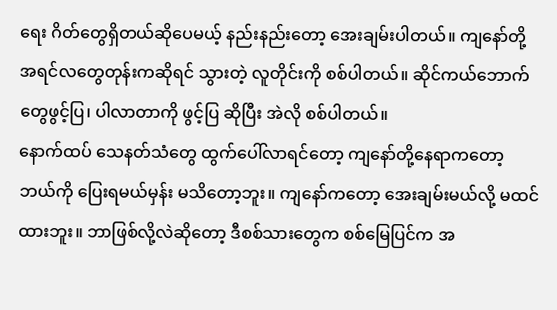ရေး ဂိတ်တွေရှိတယ်ဆိုပေမယ့် နည်းနည်းတော့ အေးချမ်းပါတယ်။ ကျနော်တို့ အရင်လတွေတုန်းကဆိုရင် သွားတဲ့ လူတိုင်းကို စစ်ပါတယ်။ ဆိုင်ကယ်ဘောက်တွေဖွင့်ပြ၊ ပါလာတာကို ဖွင့်ပြ ဆိုပြီး အဲလို စစ်ပါတယ်။
နောက်ထပ် သေနတ်သံတွေ ထွက်ပေါ်လာရင်တော့ ကျနော်တို့နေရာကတော့ ဘယ်ကို ပြေးရမယ်မှန်း မသိတော့ဘူး။ ကျနော်ကတော့ အေးချမ်းမယ်လို့ မထင်ထားဘူး။ ဘာဖြစ်လို့လဲဆိုတော့ ဒီစစ်သားတွေက စစ်မြေပြင်က အ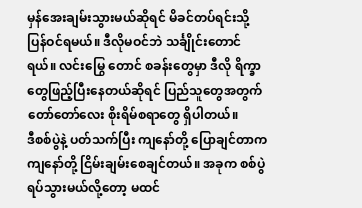မှန်အေးချမ်းသွားမယ်ဆိုရင် မိခင်တပ်ရင်းသို့ ပြန်ဝင်ရမယ်။ ဒီလိုမဝင်ဘဲ သင်္ချိုင်းတောင်ရယ်။ လင်းမြွေ တောင် စခန်းတွေမှာ ဒီလို ရိက္ခာတွေဖြည့်ပြီးနေတယ်ဆိုရင် ပြည်သူတွေအတွက် တော်တော်လေး စိုးရိမ်စရာတွေ ရှိပါတယ်။
ဒီစစ်ပွဲနဲ့ ပတ်သက်ပြီး ကျနော်တို့ ပြောချင်တာက ကျနော်တို့ ငြိမ်းချမ်းစေချင်တယ်။ အခုက စစ်ပွဲ ရပ်သွားမယ်လို့တော့ မထင်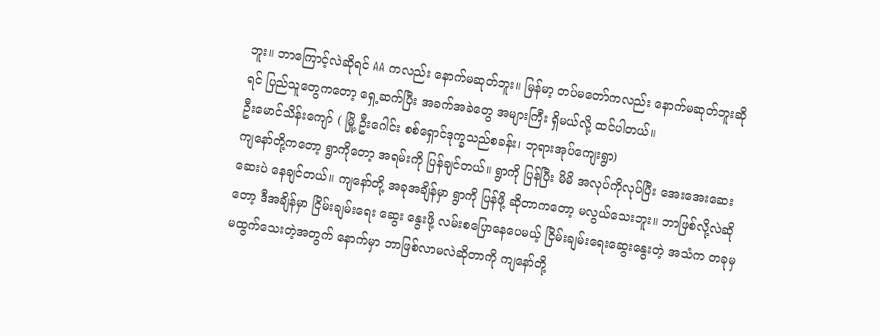ဘူး။ ဘာကြောင့်လဲဆိုရင် AA ကလည်း နောက်မဆုတ်ဘူး။ မြန်မာ့ တပ်မတော်ကလည်း နောက်မဆုတ်ဘူးဆိုရင် ပြည်သူတွေကတော့ ရှေ့ဆက်ပြီး အခက်အခဲတွေ အများကြီး ရှိမယ်လို့ ထင်ပါတယ်။
ဦးမောင်သိန်းကျော် ( မြို့ ဦးဂေါင်း စစ်ရှောင်ဒုက္ခသည်စခန်း၊ ဘုရားအုပ်ကျေးရွာ)
ကျနော်တို့ကတော့ ရွာကိုတော့ အရမ်းကို ပြန်ချင်တယ်။ ရွာကို ပြန်ပြီး မိမိ အလုပ်ကိုလုပ်ပြီး အေးအေးဆေးဆေးပဲ နေချင်တယ်။ ကျနော်တို့ အခုအချိန်မှာ ရွာကို ပြန်ဖို့ ဆိုတာကတော့ မလွယ်သေးဘူး။ ဘာဖြစ်လို့လဲဆိုတော့ ဒီအချိန်မှာ ငြိမ်းချမ်းရေး ဆွေး နွေးဖို့ လမ်းစပြောနေပေမယ့် ငြိမ်းချမ်းရေးဆွေးနွေးတဲ့ အသံက တခုမှ မထွက်သေးတဲ့အတွက် နောက်မှာ ဘာဖြစ်လာမလဲဆိုတာကို ကျနော်တို့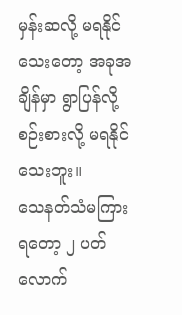မှန်းဆလို့ မရနိုင်သေးတော့ အခုအချိန်မှာ ရွာပြန်လို့ စဉ်းစားလို့ မရနိုင်သေးဘူး။
သေနတ်သံမကြားရတော့ ၂ ပတ်လောက်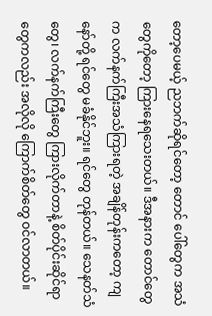တော့ပေမယ့် ညဘက်ဆိုရင်တော့ တောင် ပေါ်တွေက အသံတွေကိုတော့ ကြားနေရသေးတယ်။ ဒီအနားက တောင်တွေက လက်နက်ကြီးအသံကြားရတဲ့ အချိန်တုန်းကတော့ ကျနော်တို့ ရင်တွေ မခံနိုင်ဘူး။ ရင်တွေ တုန်တယ်။ သေနတ်သံတွေ၊ လက်နက်ကြီးတွေ ကြားလိုက်တာနဲ့ စိတ်ပိုင်းဆိုင်ရာ တွေကလည်း အလိုလို ကြောက်စိတ်တွေ ဝင်လာတယ်။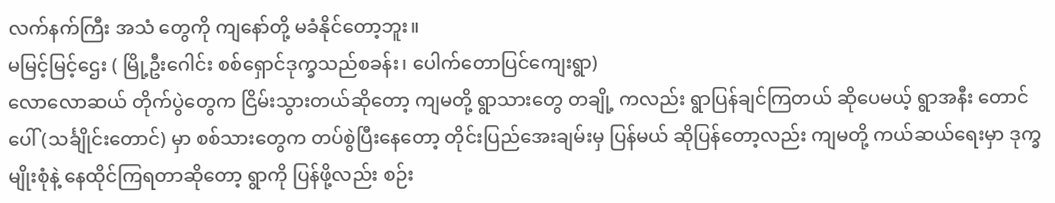လက်နက်ကြီး အသံ တွေကို ကျနော်တို့ မခံနိုင်တော့ဘူး။
မမြင့်မြင့်ဌေး ( မြို့ဦးဂေါင်း စစ်ရှောင်ဒုက္ခသည်စခန်း၊ ပေါက်တောပြင်ကျေးရွာ)
လောလောဆယ် တိုက်ပွဲတွေက ငြိမ်းသွားတယ်ဆိုတော့ ကျမတို့ ရွာသားတွေ တချို့ ကလည်း ရွာပြန်ချင်ကြတယ် ဆိုပေမယ့် ရွာအနီး တောင်ပေါ် (သင်္ချိုင်းတောင်) မှာ စစ်သားတွေက တပ်စွဲပြီးနေတော့ တိုင်းပြည်အေးချမ်းမှ ပြန်မယ် ဆိုပြန်တော့လည်း ကျမတို့ ကယ်ဆယ်ရေးမှာ ဒုက္ခမျိုးစုံနဲ့ နေထိုင်ကြရတာဆိုတော့ ရွာကို ပြန်ဖို့လည်း စဉ်း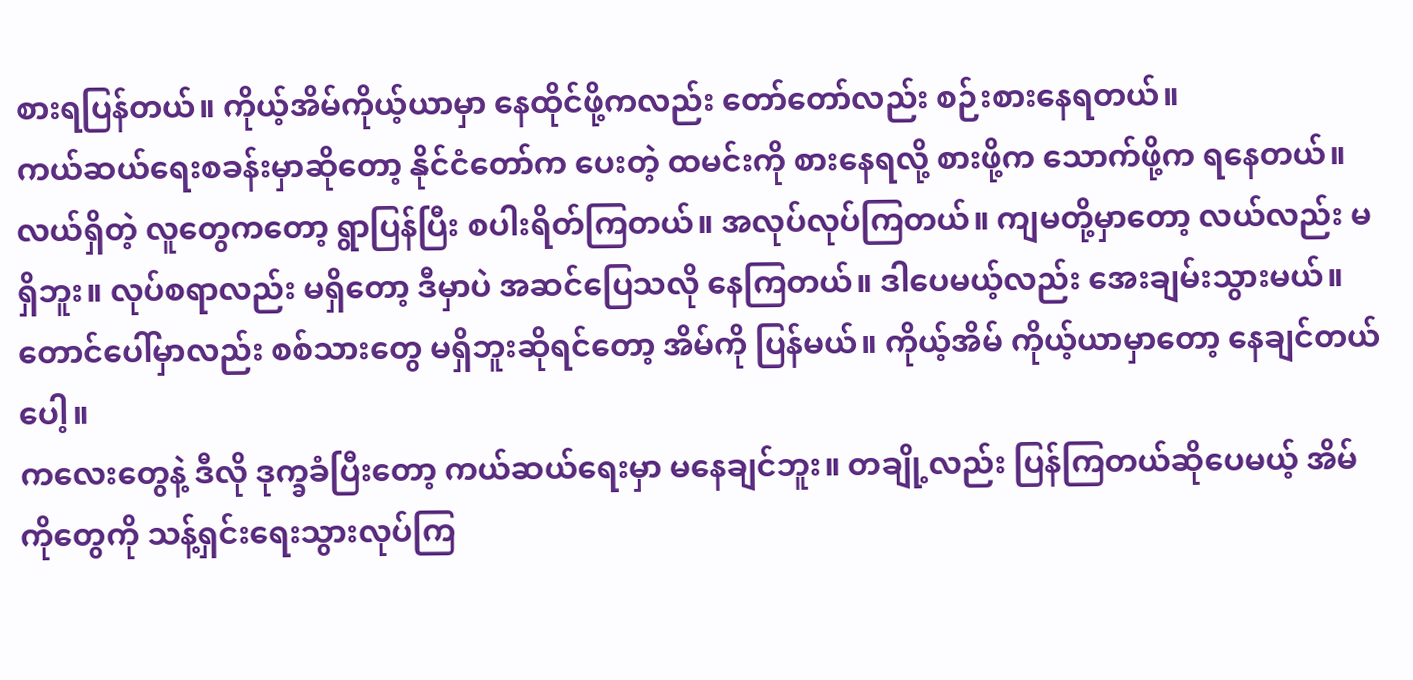စားရပြန်တယ်။ ကိုယ့်အိမ်ကိုယ့်ယာမှာ နေထိုင်ဖို့ကလည်း တော်တော်လည်း စဉ်းစားနေရတယ်။
ကယ်ဆယ်ရေးစခန်းမှာဆိုတော့ နိုင်ငံတော်က ပေးတဲ့ ထမင်းကို စားနေရလို့ စားဖို့က သောက်ဖို့က ရနေတယ်။ လယ်ရှိတဲ့ လူတွေကတော့ ရွာပြန်ပြီး စပါးရိတ်ကြတယ်။ အလုပ်လုပ်ကြတယ်။ ကျမတို့မှာတော့ လယ်လည်း မရှိဘူး။ လုပ်စရာလည်း မရှိတော့ ဒီမှာပဲ အဆင်ပြေသလို နေကြတယ်။ ဒါပေမယ့်လည်း အေးချမ်းသွားမယ်။ တောင်ပေါ်မှာလည်း စစ်သားတွေ မရှိဘူးဆိုရင်တော့ အိမ်ကို ပြန်မယ်။ ကိုယ့်အိမ် ကိုယ့်ယာမှာတော့ နေချင်တယ်ပေါ့။
ကလေးတွေနဲ့ ဒီလို ဒုက္ခခံပြီးတော့ ကယ်ဆယ်ရေးမှာ မနေချင်ဘူး။ တချို့လည်း ပြန်ကြတယ်ဆိုပေမယ့် အိမ်ကိုတွေကို သန့်ရှင်းရေးသွားလုပ်ကြ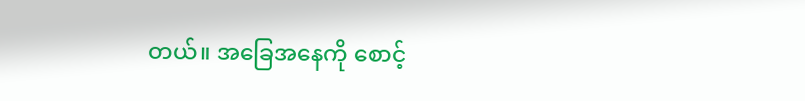တယ်။ အခြေအနေကို စောင့်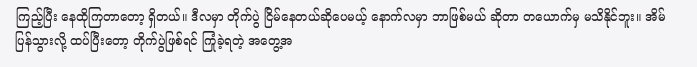ကြည့်ပြီး နေထိုကြတာတော့ ရှိတယ်။ ဒီလမှာ တိုက်ပွဲ ငြိမ်နေတယ်ဆိုပေမယ့် နောက်လမှာ ဘာဖြစ်မယ် ဆိုတာ တယောက်မှ မသိနိုင်ဘူး။ အိမ်ပြန်သွားလို့ ထပ်ပြီးတော့ တိုက်ပွဲဖြစ်ရင် ကြုံခဲ့ရတဲ့ အတွေ့အ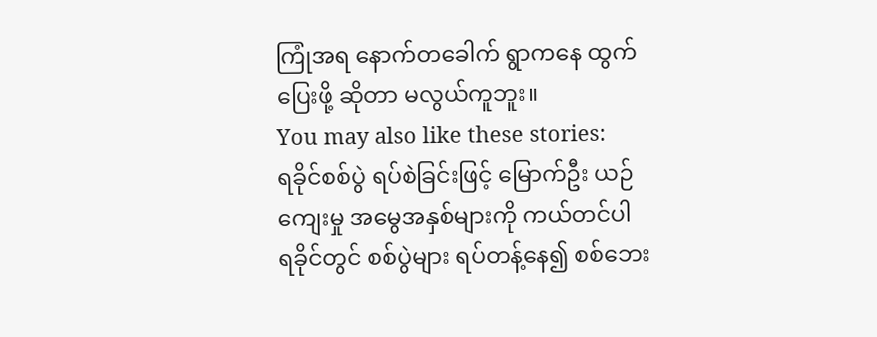ကြုံအရ နောက်တခေါက် ရွာကနေ ထွက်ပြေးဖို့ ဆိုတာ မလွယ်ကူဘူး။
You may also like these stories:
ရခိုင်စစ်ပွဲ ရပ်စဲခြင်းဖြင့် မြောက်ဦး ယဉ်ကျေးမှု အမွေအနှစ်များကို ကယ်တင်ပါ
ရခိုင်တွင် စစ်ပွဲများ ရပ်တန့်နေ၍ စစ်ဘေး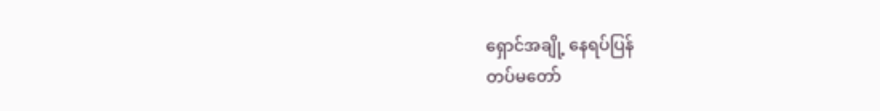ရှောင်အချို့ နေရပ်ပြန်
တပ်မတော်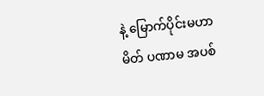နဲ့ မြောက်ပိုင်းမဟာမိတ် ပဏာမ အပစ်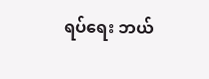ရပ်ရေး ဘယ်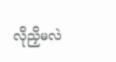လိုညှိမလဲ